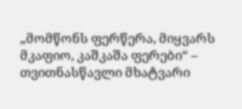„მომწონს ფერწერა, მიყვარს მკაფიო, კაშკაშა ფერები“ – თვითნასწავლი მხატვარი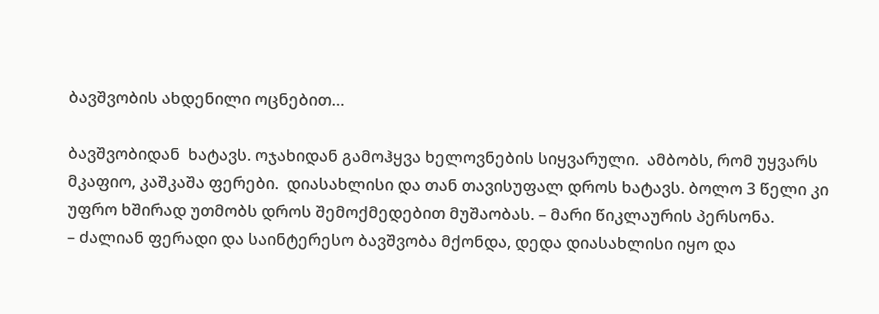ბავშვობის ახდენილი ოცნებით…

ბავშვობიდან  ხატავს. ოჯახიდან გამოჰყვა ხელოვნების სიყვარული.  ამბობს, რომ უყვარს მკაფიო, კაშკაშა ფერები.  დიასახლისი და თან თავისუფალ დროს ხატავს. ბოლო 3 წელი კი უფრო ხშირად უთმობს დროს შემოქმედებით მუშაობას. – მარი წიკლაურის პერსონა.
– ძალიან ფერადი და საინტერესო ბავშვობა მქონდა, დედა დიასახლისი იყო და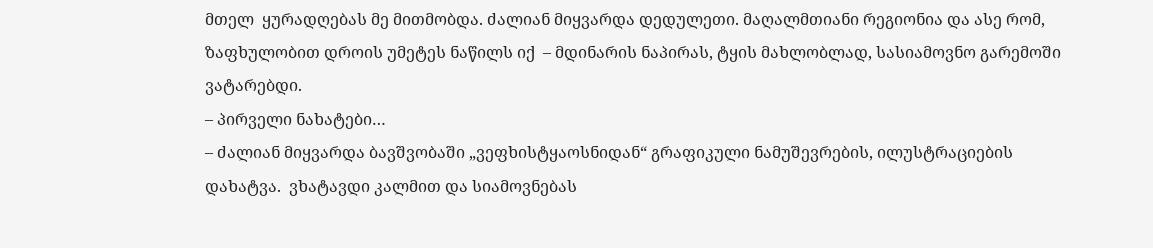მთელ  ყურადღებას მე მითმობდა. ძალიან მიყვარდა დედულეთი. მაღალმთიანი რეგიონია და ასე რომ, ზაფხულობით დროის უმეტეს ნაწილს იქ  – მდინარის ნაპირას, ტყის მახლობლად, სასიამოვნო გარემოში ვატარებდი.
– პირველი ნახატები…
– ძალიან მიყვარდა ბავშვობაში „ვეფხისტყაოსნიდან“ გრაფიკული ნამუშევრების, ილუსტრაციების დახატვა.  ვხატავდი კალმით და სიამოვნებას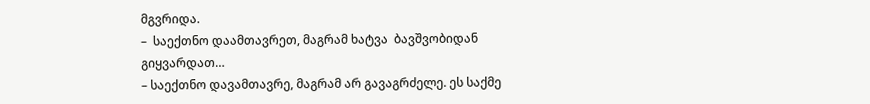მგვრიდა.
–  საექთნო დაამთავრეთ, მაგრამ ხატვა  ბავშვობიდან გიყვარდათ…
– საექთნო დავამთავრე, მაგრამ არ გავაგრძელე. ეს საქმე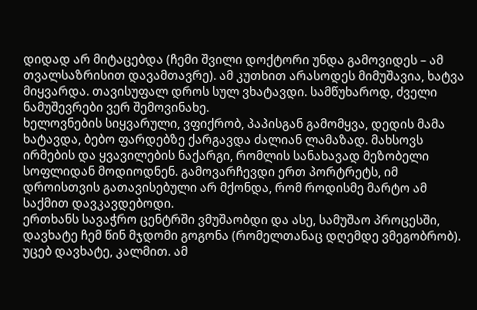დიდად არ მიტაცებდა (ჩემი შვილი დოქტორი უნდა გამოვიდეს – ამ თვალსაზრისით დავამთავრე). ამ კუთხით არასოდეს მიმუშავია, ხატვა მიყვარდა. თავისუფალ დროს სულ ვხატავდი. სამწუხაროდ, ძველი ნამუშევრები ვერ შემოვინახე.
ხელოვნების სიყვარული, ვფიქრობ, პაპისგან გამომყვა, დედის მამა ხატავდა, ბებო ფარდებზე ქარგავდა ძალიან ლამაზად. მახსოვს ირმების და ყვავილების ნაქარგი, რომლის სანახავად მეზობელი სოფლიდან მოდიოდნენ. გამოვარჩევდი ერთ პორტრეტს, იმ დროისთვის გათავისებული არ მქონდა, რომ როდისმე მარტო ამ საქმით დავკავდებოდი.
ერთხანს სავაჭრო ცენტრში ვმუშაობდი და ასე, სამუშაო პროცესში, დავხატე ჩემ წინ მჯდომი გოგონა (რომელთანაც დღემდე ვმეგობრობ). უცებ დავხატე, კალმით. ამ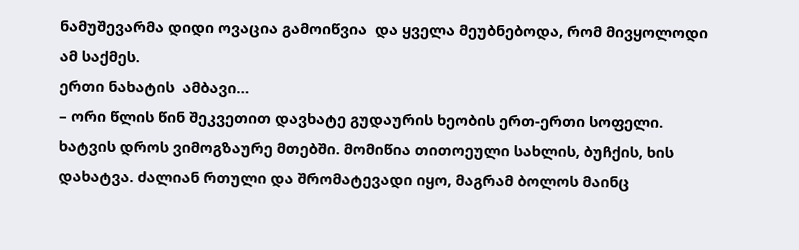ნამუშევარმა დიდი ოვაცია გამოიწვია  და ყველა მეუბნებოდა, რომ მივყოლოდი ამ საქმეს.
ერთი ნახატის  ამბავი…
– ორი წლის წინ შეკვეთით დავხატე გუდაურის ხეობის ერთ-ერთი სოფელი. ხატვის დროს ვიმოგზაურე მთებში. მომიწია თითოეული სახლის, ბუჩქის, ხის დახატვა. ძალიან რთული და შრომატევადი იყო, მაგრამ ბოლოს მაინც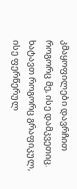კმაყოფილები დავრჩით როგორც მე, ისე დამკვეთიც.
ხატავთ როგორც გრაფიკულ, ისე ფერწერულ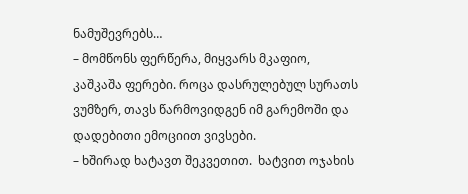ნამუშევრებს…
– მომწონს ფერწერა, მიყვარს მკაფიო, კაშკაშა ფერები. როცა დასრულებულ სურათს ვუმზერ, თავს წარმოვიდგენ იმ გარემოში და დადებითი ემოციით ვივსები.
– ხშირად ხატავთ შეკვეთით.  ხატვით ოჯახის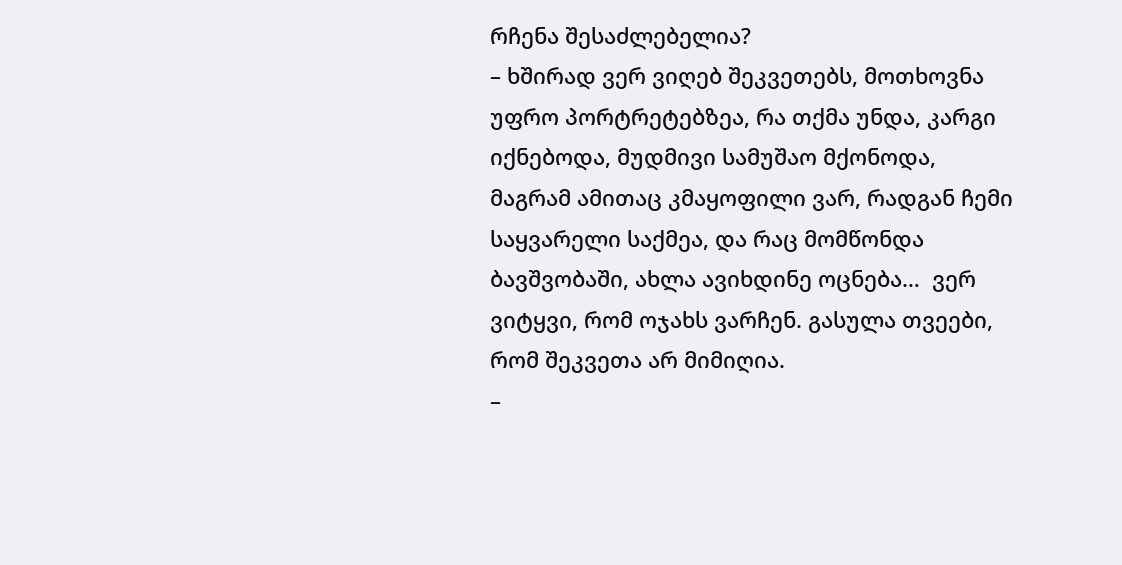რჩენა შესაძლებელია?
– ხშირად ვერ ვიღებ შეკვეთებს, მოთხოვნა უფრო პორტრეტებზეა, რა თქმა უნდა, კარგი იქნებოდა, მუდმივი სამუშაო მქონოდა, მაგრამ ამითაც კმაყოფილი ვარ, რადგან ჩემი საყვარელი საქმეა, და რაც მომწონდა ბავშვობაში, ახლა ავიხდინე ოცნება…  ვერ ვიტყვი, რომ ოჯახს ვარჩენ. გასულა თვეები, რომ შეკვეთა არ მიმიღია.
–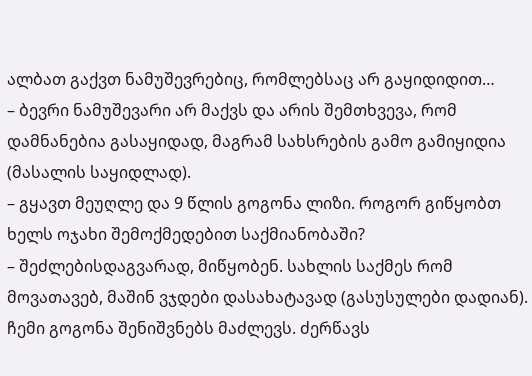ალბათ გაქვთ ნამუშევრებიც, რომლებსაც არ გაყიდიდით…
– ბევრი ნამუშევარი არ მაქვს და არის შემთხვევა, რომ დამნანებია გასაყიდად, მაგრამ სახსრების გამო გამიყიდია (მასალის საყიდლად).
– გყავთ მეუღლე და 9 წლის გოგონა ლიზი. როგორ გიწყობთ ხელს ოჯახი შემოქმედებით საქმიანობაში?
– შეძლებისდაგვარად, მიწყობენ. სახლის საქმეს რომ მოვათავებ, მაშინ ვჯდები დასახატავად (გასუსულები დადიან). ჩემი გოგონა შენიშვნებს მაძლევს. ძერწავს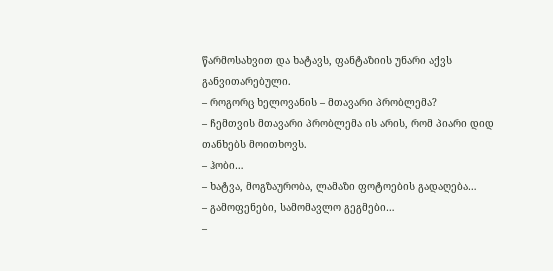წარმოსახვით და ხატავს, ფანტაზიის უნარი აქვს განვითარებული.
– როგორც ხელოვანის – მთავარი პრობლემა?
– ჩემთვის მთავარი პრობლემა ის არის, რომ პიარი დიდ თანხებს მოითხოვს.
– ჰობი…
– ხატვა, მოგზაურობა, ლამაზი ფოტოების გადაღება…
– გამოფენები, სამომავლო გეგმები…
–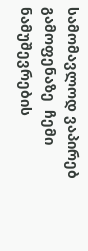სამომავლოდ ვაპირებ გამოფენაზე  ჩემი ნამუშევრების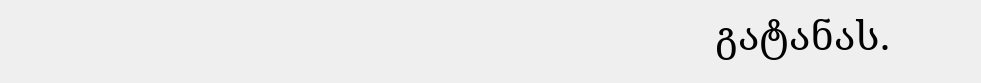გატანას.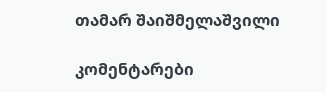თამარ შაიშმელაშვილი

კომენტარები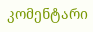კომენტარი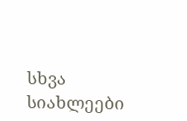სხვა სიახლეები